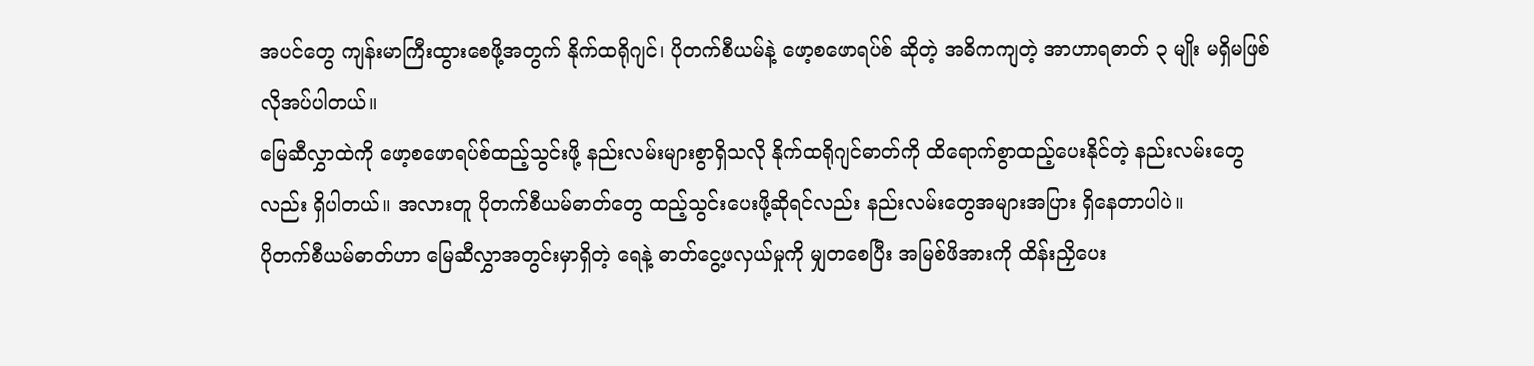အပင်တွေ ကျန်းမာကြီးထွားစေဖို့အတွက် နိုက်ထရိုဂျင်၊ ပိုတက်စီယမ်နဲ့ ဖော့စဖောရပ်စ် ဆိုတဲ့ အဓိကကျတဲ့ အာဟာရဓာတ် ၃ မျိုး မရှိမဖြစ် လိုအပ်ပါတယ်။
မြေဆီလွှာထဲကို ဖော့စဖောရပ်စ်ထည့်သွင်းဖို့ နည်းလမ်းများစွာရှိသလို နိုက်ထရိုဂျင်ဓာတ်ကို ထိရောက်စွာထည့်ပေးနိုင်တဲ့ နည်းလမ်းတွေလည်း ရှိပါတယ်။ အလားတူ ပိုတက်စီယမ်ဓာတ်တွေ ထည့်သွင်းပေးဖို့ဆိုရင်လည်း နည်းလမ်းတွေအများအပြား ရှိနေတာပါပဲ။
ပိုတက်စီယမ်ဓာတ်ဟာ မြေဆီလွှာအတွင်းမှာရှိတဲ့ ရေနဲ့ ဓာတ်ငွေ့ဖလှယ်မှုကို မျှတစေပြီး အမြစ်ဖိအားကို ထိန်းညှိပေး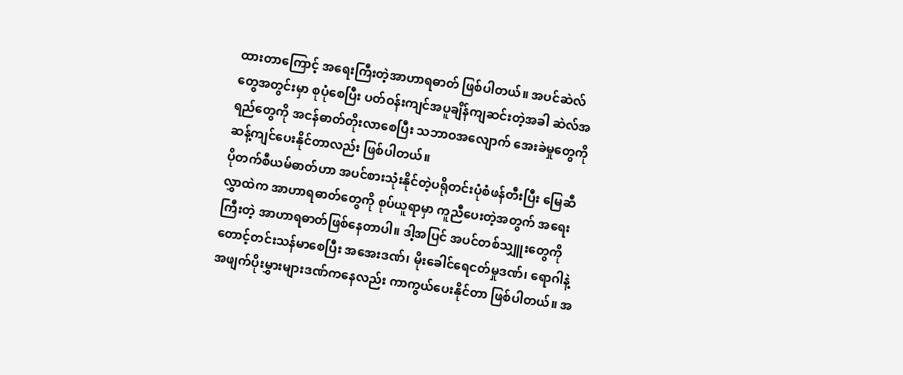ထားတာကြောင့် အရေးကြီးတဲ့အာဟာရဓာတ် ဖြစ်ပါတယ်။ အပင်ဆဲလ်တွေအတွင်းမှာ စုပုံစေပြီး ပတ်ဝန်းကျင်အပူချိန်ကျဆင်းတဲ့အခါ ဆဲလ်အရည်တွေကို အငန်ဓာတ်တိုးလာစေပြီး သဘာဝအလျောက် အေးခဲမှုတွေကို ဆန့်ကျင်ပေးနိုင်တာလည်း ဖြစ်ပါတယ်။
ပိုတက်စီယမ်ဓာတ်ဟာ အပင်စားသုံးနိုင်တဲ့ပရိုတင်းပုံစံဖန်တီးပြီး မြေဆီလွှာထဲက အာဟာရဓာတ်တွေကို စုပ်ယူရာမှာ ကူညီပေးတဲ့အတွက် အရေးကြီးတဲ့ အာဟာရဓာတ်ဖြစ်နေတာပါ။ ဒါ့အပြင် အပင်တစ်သျှူးတွေကို တောင့်တင်းသန်မာစေပြီး အအေးဒဏ်၊ မိုးခေါင်ရေငတ်မှုဒဏ်၊ ရောဂါနဲ့ အဖျက်ပိုးမွှားများဒဏ်ကနေလည်း ကာကွယ်ပေးနိုင်တာ ဖြစ်ပါတယ်။ အ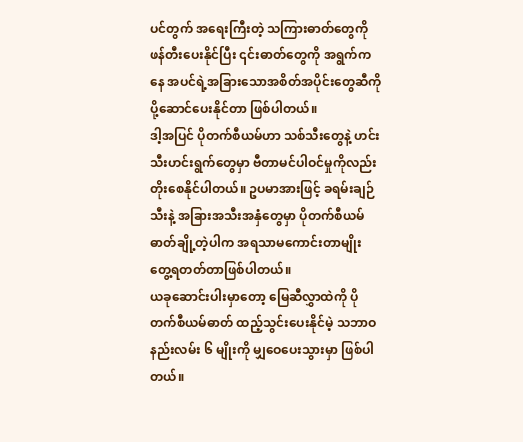ပင်တွက် အရေးကြီးတဲ့ သကြားဓာတ်တွေကို ဖန်တီးပေးနိုင်ပြီး ၎င်းဓာတ်တွေကို အရွက်ကနေ အပင်ရဲ့အခြားသောအစိတ်အပိုင်းတွေဆီကို ပို့ဆောင်ပေးနိုင်တာ ဖြစ်ပါတယ်။
ဒါ့အပြင် ပိုတက်စီယမ်ဟာ သစ်သီးတွေနဲ့ ဟင်းသီးဟင်းရွက်တွေမှာ ဗီတာမင်ပါဝင်မှုကိုလည်း တိုးစေနိုင်ပါတယ်။ ဥပမာအားဖြင့် ခရမ်းချဉ်သီးနဲ့ အခြားအသီးအနှံတွေမှာ ပိုတက်စီယမ်ဓာတ်ချို့တဲ့ပါက အရသာမကောင်းတာမျိုး တွေ့ရတတ်တာဖြစ်ပါတယ်။
ယခုဆောင်းပါးမှာတော့ မြေဆီလွှာထဲကို ပိုတက်စီယမ်ဓာတ် ထည့်သွင်းပေးနိုင်မဲ့ သဘာဝ နည်းလမ်း ၆ မျိုးကို မျှဝေပေးသွားမှာ ဖြစ်ပါတယ်။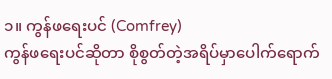၁။ ကွန်ဖရေးပင် (Comfrey)
ကွန်ဖရေးပင်ဆိုတာ စိုစွတ်တဲ့အရိပ်မှာပေါက်ရောက်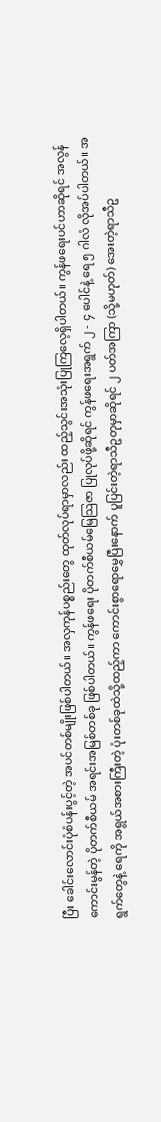ပြီး ခေါင်းလောင်းပုံစံပန်းပွင့်တဲ့ အပင်တစ်မျိုးဖြစ်ပါတယ်။ အလှကုန်ပစ္စည်းတွေ ထုတ်လုပ်ရာမှာလည်း ထည့်သွင်းအသုံးပြုကြလေ့ရှိပါတယ်။ ကွန်ဖရေးပင်ဟာဆိုရင် အလွန်ကောင်းမွန်တဲ့ ပိုတက်စီယမ် အရင်းအမြစ်တစ်ခု ဖြစ်ပါတယ်။ ကွန်ဖရေး ပိုတက်စီယမ်မြေသြဇာ ပြုလုပ်ဖို့ဆိုရင် ကွန်ဖရေးအရွက် ၂ - ၄ ပေါင်နဲ့ ရေ ၅ ဂါလံ လိုအပ်ပါတယ်။ အရွက်တွေနဲ့ ရေကို အရွယ်အစားကြီးတဲ့ ပုံးတစ်ခုထဲသို့ထည့်ကာ ကောင်းစွာရောမွှေပြီးနောက် ပူပြင်းတဲ့ရာသီဥတုမှာဆိုရင် ၂ ပတ်အကြာ (သို့မဟုတ်) အေးတဲ့ရာသီဥ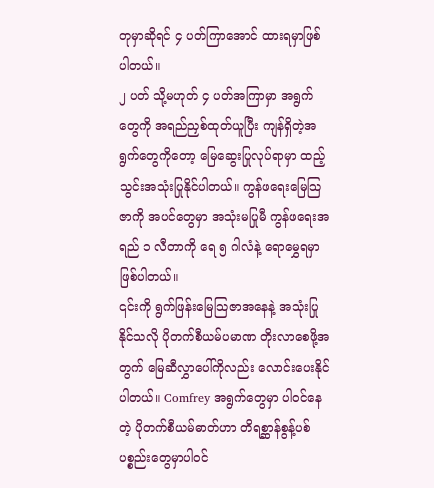တုမှာဆိုရင် ၄ ပတ်ကြာအောင် ထားရမှာဖြစ်ပါတယ်။
၂ ပတ် သို့မဟုတ် ၄ ပတ်အကြာမှာ အရွက်တွေကို အရည်ညှစ်ထုတ်ယူပြီး ကျန်ရှိတဲ့အရွက်တွေကိုတော့ မြေဆွေးပြုလုပ်ရာမှာ ထည့်သွင်းအသုံးပြုနိုင်ပါတယ်။ ကွန်ဖရေးမြေသြဇာကို အပင်တွေမှာ အသုံးမပြုမီ ကွန်ဖရေးအရည် ၁ လီတာကို ရေ ၅ ဂါလံနဲ့ ရောမွှေရမှာ ဖြစ်ပါတယ်။
၎င်းကို ရွက်ဖြန်းမြေသြဇာအနေနဲ့ အသုံးပြုနိုင်သလို ပိုတက်စီယမ်ပမာဏ တိုးလာစေဖို့အတွက် မြေဆီလွှာပေါ်ကိုလည်း လောင်းပေးနိုင်ပါတယ်။ Comfrey အရွက်တွေမှာ ပါဝင်နေတဲ့ ပိုတက်စီယမ်ဓာတ်ဟာ တိရစ္ဆာန်စွန့်ပစ်ပစ္စည်းတွေမှာပါဝင်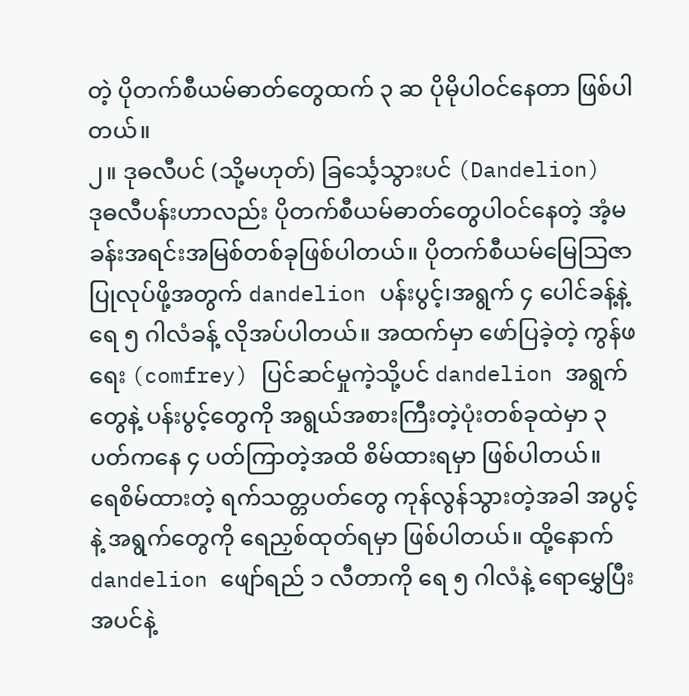တဲ့ ပိုတက်စီယမ်ဓာတ်တွေထက် ၃ ဆ ပိုမိုပါဝင်နေတာ ဖြစ်ပါတယ်။
၂။ ဒုဓလီပင် (သို့မဟုတ်) ခြင်္သေ့သွားပင် (Dandelion)
ဒုဓလီပန်းဟာလည်း ပိုတက်စီယမ်ဓာတ်တွေပါဝင်နေတဲ့ အံ့မခန်းအရင်းအမြစ်တစ်ခုဖြစ်ပါတယ်။ ပိုတက်စီယမ်မြေသြဇာပြုလုပ်ဖို့အတွက် dandelion ပန်းပွင့်၊အရွက် ၄ ပေါင်ခန့်နဲ့ ရေ ၅ ဂါလံခန့် လိုအပ်ပါတယ်။ အထက်မှာ ဖော်ပြခဲ့တဲ့ ကွန်ဖရေး (comfrey) ပြင်ဆင်မှုကဲ့သို့ပင် dandelion အရွက်တွေနဲ့ ပန်းပွင့်တွေကို အရွယ်အစားကြီးတဲ့ပုံးတစ်ခုထဲမှာ ၃ ပတ်ကနေ ၄ ပတ်ကြာတဲ့အထိ စိမ်ထားရမှာ ဖြစ်ပါတယ်။
ရေစိမ်ထားတဲ့ ရက်သတ္တပတ်တွေ ကုန်လွန်သွားတဲ့အခါ အပွင့်နဲ့ အရွက်တွေကို ရေညှစ်ထုတ်ရမှာ ဖြစ်ပါတယ်။ ထို့နောက် dandelion ဖျော်ရည် ၁ လီတာကို ရေ ၅ ဂါလံနဲ့ ရောမွှေပြီး အပင်နဲ့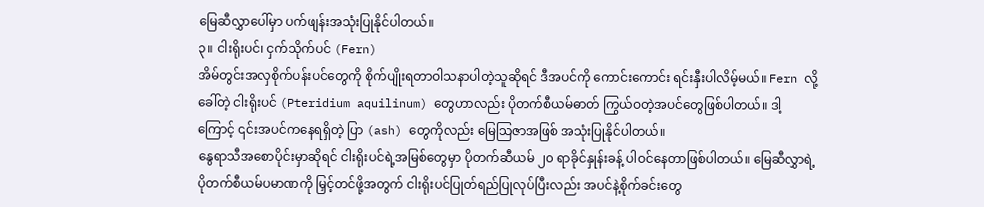မြေဆီလွှာပေါ်မှာ ပက်ဖျန်းအသုံးပြုနိုင်ပါတယ်။
၃။ ငါးရိုးပင်၊ ငှက်သိုက်ပင် (Fern)
အိမ်တွင်းအလှစိုက်ပန်းပင်တွေကို စိုက်ပျိုးရတာဝါသနာပါတဲ့သူဆိုရင် ဒီအပင်ကို ကောင်းကောင်း ရင်းနှီးပါလိမ့်မယ်။ Fern လို့ခေါ်တဲ့ ငါးရိုးပင် (Pteridium aquilinum) တွေဟာလည်း ပိုတက်စီယမ်ဓာတ် ကြွယ်ဝတဲ့အပင်တွေဖြစ်ပါတယ်။ ဒါ့ကြောင့် ၎င်းအပင်ကနေရရှိတဲ့ ပြာ (ash) တွေကိုလည်း မြေသြဇာအဖြစ် အသုံးပြုနိုင်ပါတယ်။
နွေရာသီအစောပိုင်းမှာဆိုရင် ငါးရိုးပင်ရဲ့အမြစ်တွေမှာ ပိုတက်ဆီယမ် ၂၀ ရာခိုင်နှုန်းခန့် ပါဝင်နေတာဖြစ်ပါတယ်။ မြေဆီလွှာရဲ့ ပိုတက်စီယမ်ပမာဏကို မြှင့်တင်ဖို့အတွက် ငါးရိုးပင်ပြုတ်ရည်ပြုလုပ်ပြီးလည်း အပင်နဲ့စိုက်ခင်းတွေ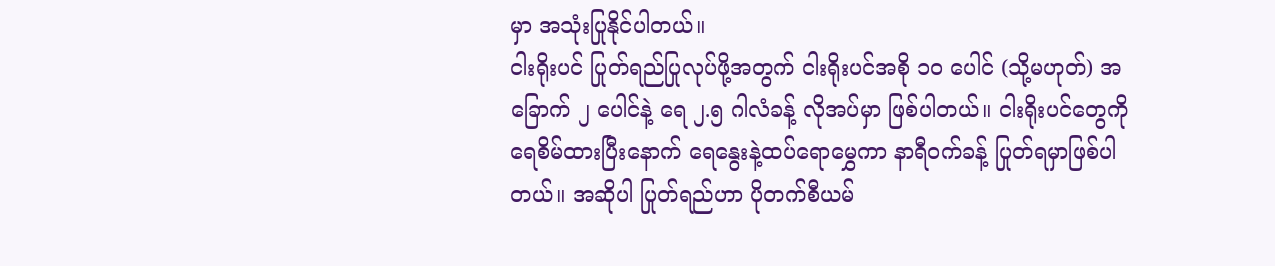မှာ အသုံးပြုနိုင်ပါတယ်။
ငါးရိုးပင် ပြုတ်ရည်ပြုလုပ်ဖို့အတွက် ငါးရိုးပင်အစို ၁၀ ပေါင် (သို့မဟုတ်) အခြောက် ၂ ပေါင်နဲ့ ရေ ၂.၅ ဂါလံခန့် လိုအပ်မှာ ဖြစ်ပါတယ်။ ငါးရိုးပင်တွေကို ရေစိမ်ထားပြီးနောက် ရေနွေးနဲ့ထပ်ရောမွှေကာ နာရီဝက်ခန့် ပြုတ်ရမှာဖြစ်ပါတယ်။ အဆိုပါ ပြုတ်ရည်ဟာ ပိုတက်စီယမ်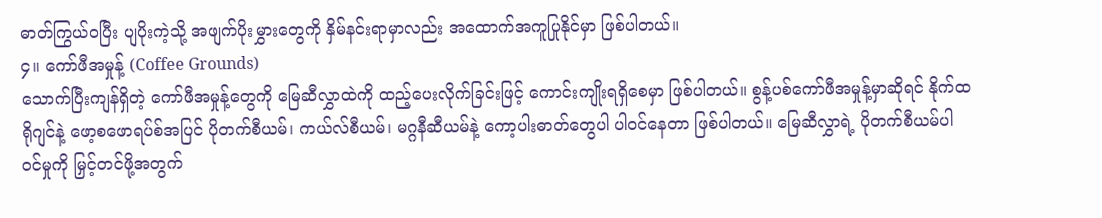ဓာတ်ကြွယ်ဝပြီး ပျပိုးကဲ့သို့ အဖျက်ပိုးမွှားတွေကို နှိမ်နင်းရာမှာလည်း အထောက်အကူပြုနိုင်မှာ ဖြစ်ပါတယ်။
၄။ ကော်ဖီအမှုန့် (Coffee Grounds)
သောက်ပြီးကျန်ရှိတဲ့ ကော်ဖီအမှုန့်တွေကို မြေဆီလွှာထဲကို ထည့်ပေးလိုက်ခြင်းဖြင့် ကောင်းကျိုးရရှိစေမှာ ဖြစ်ပါတယ်။ စွန့်ပစ်ကော်ဖီအမှုန့်မှာဆိုရင် နိုက်ထရိုဂျင်နဲ့ ဖော့စဖောရပ်စ်အပြင် ပိုတက်စီယမ်၊ ကယ်လ်စီယမ်၊ မဂ္ဂနီဆီယမ်နဲ့ ကော့ပါးဓာတ်တွေပါ ပါဝင်နေတာ ဖြစ်ပါတယ်။ မြေဆီလွှာရဲ့ ပိုတက်စီယမ်ပါဝင်မှုကို မြှင့်တင်ဖို့အတွက်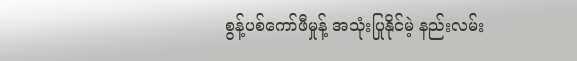စွန့်ပစ်ကော်ဖီမှုန့် အသုံးပြုနိုင်မဲ့ နည်းလမ်း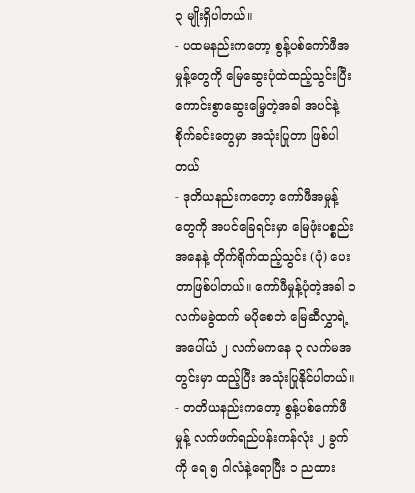၃ မျိုးရှိပါတယ်။
- ပထမနည်းကတော့ စွန့်ပစ်ကော်ဖီအမှုန့်တွေကို မြေဆွေးပုံထဲထည့်သွင်းပြီး ကောင်းစွာဆွေးမြေ့တဲ့အခါ အပင်နဲ့စိုက်ခင်းတွေမှာ အသုံးပြုတာ ဖြစ်ပါတယ်
- ဒုတိယနည်းကတော့ ကော်ဖီအမှုန့်တွေကို အပင်ခြေရင်းမှာ မြေဖုံးပစ္စည်းအနေနဲ့ တိုက်ရိုက်ထည့်သွင်း (ပုံ) ပေးတာဖြစ်ပါတယ်။ ကော်ဖီမှုန့်ပုံတဲ့အခါ ၁ လက်မခွဲထက် မပိုစေဘဲ မြေဆီလွှာရဲ့ အပေါ်ယံ ၂ လက်မကနေ ၃ လက်မအတွင်းမှာ ထည့်ပြီး အသုံးပြုနိုင်ပါတယ်။
- တတိယနည်းကတော့ စွန့်ပစ်ကော်ဖီမှုန့် လက်ဖက်ရည်ပန်းကန်လုံး ၂ ခွက်ကို ရေ ၅ ဂါလံနဲ့ရောပြီး ၁ ညထား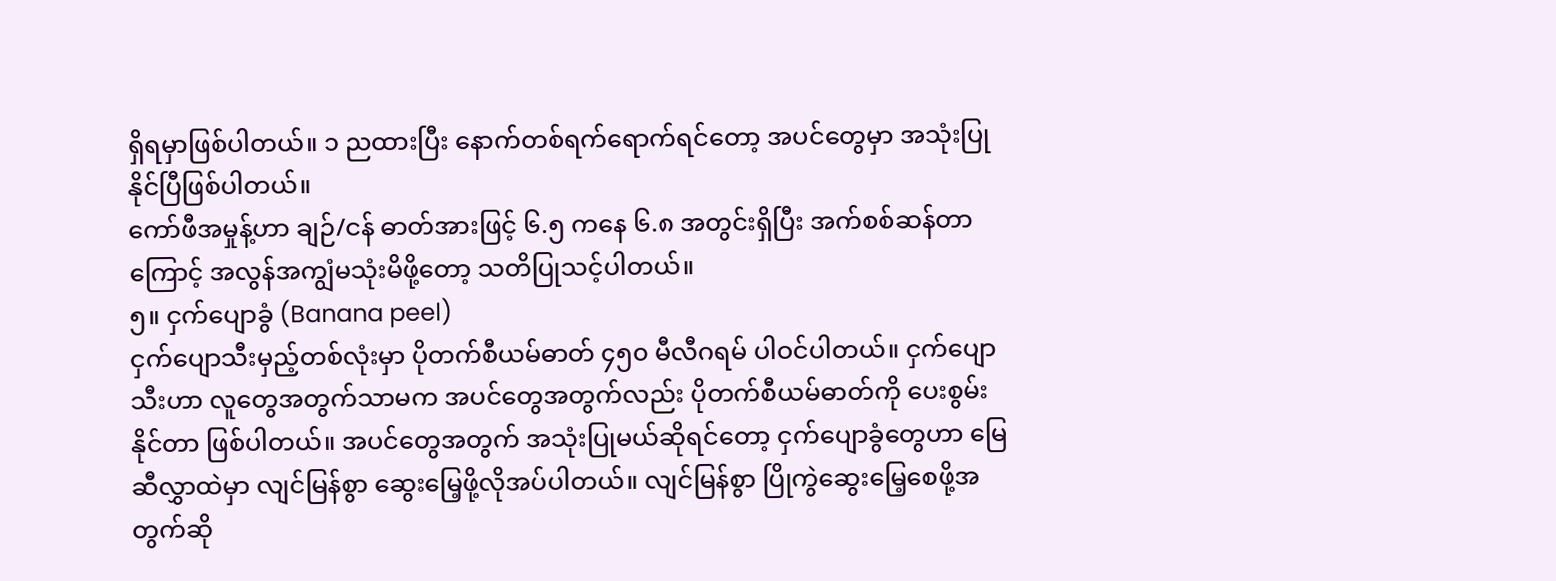ရှိရမှာဖြစ်ပါတယ်။ ၁ ညထားပြီး နောက်တစ်ရက်ရောက်ရင်တော့ အပင်တွေမှာ အသုံးပြုနိုင်ပြီဖြစ်ပါတယ်။
ကော်ဖီအမှုန့်ဟာ ချဉ်/ငန် ဓာတ်အားဖြင့် ၆.၅ ကနေ ၆.၈ အတွင်းရှိပြီး အက်စစ်ဆန်တာကြောင့် အလွန်အကျွံမသုံးမိဖို့တော့ သတိပြုသင့်ပါတယ်။
၅။ ငှက်ပျောခွံ (Banana peel)
ငှက်ပျောသီးမှည့်တစ်လုံးမှာ ပိုတက်စီယမ်ဓာတ် ၄၅၀ မီလီဂရမ် ပါဝင်ပါတယ်။ ငှက်ပျောသီးဟာ လူတွေအတွက်သာမက အပင်တွေအတွက်လည်း ပိုတက်စီယမ်ဓာတ်ကို ပေးစွမ်းနိုင်တာ ဖြစ်ပါတယ်။ အပင်တွေအတွက် အသုံးပြုမယ်ဆိုရင်တော့ ငှက်ပျောခွံတွေဟာ မြေဆီလွှာထဲမှာ လျင်မြန်စွာ ဆွေးမြေ့ဖို့လိုအပ်ပါတယ်။ လျင်မြန်စွာ ပြိုကွဲဆွေးမြေ့စေဖို့အတွက်ဆို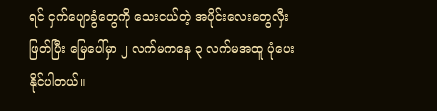ရင် ငှက်ပျောခွံတွေကို သေးငယ်တဲ့ အပိုင်းလေးတွေလှီးဖြတ်ပြီး မြေပေါ်မှာ ၂ လက်မကနေ ၃ လက်မအထူ ပုံပေးနိုင်ပါတယ်။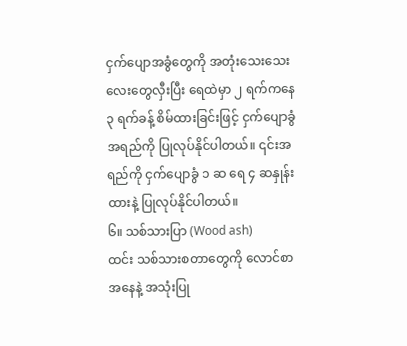ငှက်ပျောအခွံတွေကို အတုံးသေးသေးလေးတွေလှီးပြီး ရေထဲမှာ ၂ ရက်ကနေ ၃ ရက်ခန့် စိမ်ထားခြင်းဖြင့် ငှက်ပျောခွံအရည်ကို ပြုလုပ်နိုင်ပါတယ်။ ၎င်းအရည်ကို ငှက်ပျောခွံ ၁ ဆ ရေ ၄ ဆနှုန်းထားနဲ့ ပြုလုပ်နိုင်ပါတယ်။
၆။ သစ်သားပြာ (Wood ash)
ထင်း သစ်သားစတာတွေကို လောင်စာအနေနဲ့ အသုံးပြု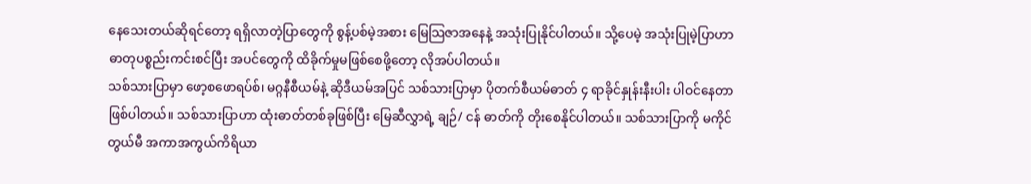နေသေးတယ်ဆိုရင်တော့ ရရှိလာတဲ့ပြာတွေကို စွန့်ပစ်မဲ့အစား မြေသြဇာအနေနဲ့ အသုံးပြုနိုင်ပါတယ်။ သို့ပေမဲ့ အသုံးပြုမဲ့ပြာဟာ ဓာတုပစ္စည်းကင်းစင်ပြီး အပင်တွေကို ထိခိုက်မှုမဖြစ်စေဖို့တော့ လိုအပ်ပါတယ်။
သစ်သားပြာမှာ ဖော့စဖောရပ်စ်၊ မဂ္ဂနီစီယမ်နဲ့ ဆိုဒီယမ်အပြင် သစ်သားပြာမှာ ပိုတက်စီယမ်ဓာတ် ၄ ရာခိုင်နှုန်းနီးပါး ပါဝင်နေတာ ဖြစ်ပါတယ်။ သစ်သားပြာဟာ ထုံးဓာတ်တစ်ခုဖြစ်ပြီး မြေဆီလွှာရဲ့ ချဉ်/ ငန် ဓာတ်ကို တိုးစေနိုင်ပါတယ်။ သစ်သားပြာကို မကိုင်တွယ်မီ အကာအကွယ်ကိရိယာ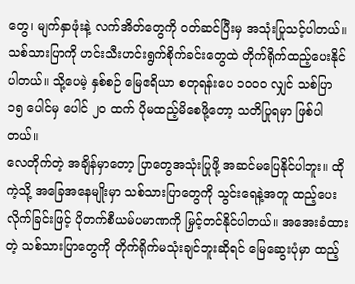တွေ၊ မျက်နှာဖုံးနဲ့ လက်အိတ်တွေကို ဝတ်ဆင်ပြီးမှ အသုံးပြုသင့်ပါတယ်။
သစ်သားပြာကို ဟင်းသီးဟင်းရွက်စိုက်ခင်းတွေထဲ တိုက်ရိုက်ထည့်ပေးနိုင်ပါတယ်။ သို့ပေမဲ့ နှစ်စဉ် မြေဧရိယာ စတုရန်းပေ ၁၀၀၀ လျှင် သစ်ပြာ ၁၅ ပေါင်မှ ပေါင် ၂၀ ထက် ပိုမထည့်မိစေဖို့တော့ သတိပြုရမှာ ဖြစ်ပါတယ်။
လေတိုက်တဲ့ အချိန်မှာတော့ ပြာတွေအသုံးပြုဖို့ အဆင်မပြေနိုင်ပါဘူး။ ထိုကဲ့သို့ အခြေအနေမျိုးမှာ သစ်သားပြာတွေကို သွင်းရေနဲ့အတူ ထည့်ပေးလိုက်ခြင်းဖြင့် ပိုတက်စီယမ်ပမာဏကို မြှင့်တင်နိုင်ပါတယ်။ အအေးခံထားတဲ့ သစ်သားပြာတွေကို တိုက်ရိုက်မသုံးချင်ဘူးဆိုရင် မြေဆွေးပုံမှာ ထည့်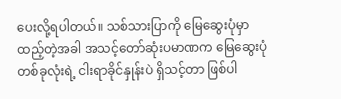ပေးလို့ရပါတယ်။ သစ်သားပြာကို မြေဆွေးပုံမှာထည့်တဲ့အခါ အသင့်တော်ဆုံးပမာဏက မြေဆွေးပုံတစ်ခုလုံးရဲ့ ငါးရာခိုင်နှုန်းပဲ ရှိသင့်တာ ဖြစ်ပါ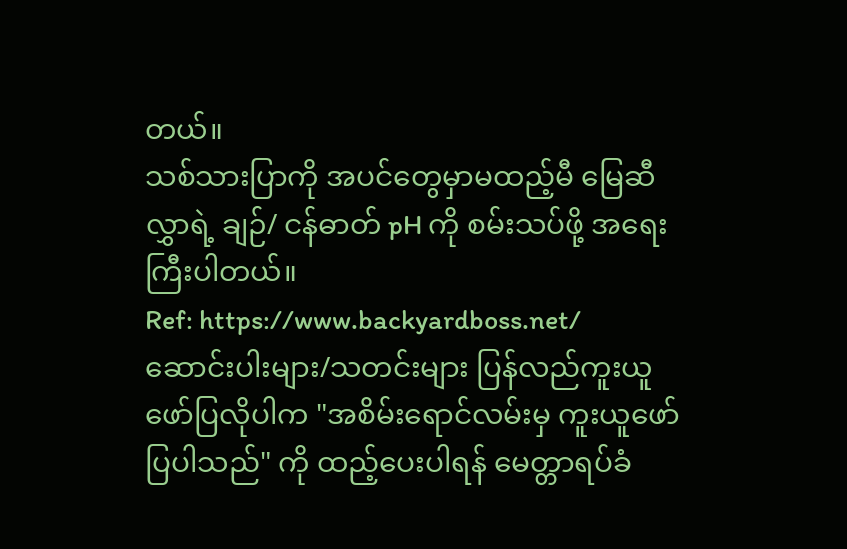တယ်။
သစ်သားပြာကို အပင်တွေမှာမထည့်မီ မြေဆီလွှာရဲ့ ချဉ်/ ငန်ဓာတ် pH ကို စမ်းသပ်ဖို့ အရေးကြီးပါတယ်။
Ref: https://www.backyardboss.net/
ဆောင်းပါးများ/သတင်းများ ပြန်လည်ကူးယူဖော်ပြလိုပါက "အစိမ်းရောင်လမ်းမှ ကူးယူဖော်ပြပါသည်" ကို ထည့်ပေးပါရန် မေတ္တာရပ်ခံ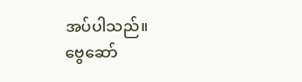အပ်ပါသည်။
ဗွေဆော်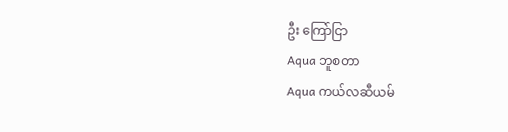ဦး ကြော်ငြာ
Aqua ဘူစတာ
Aqua ကယ်လဆီယမ်